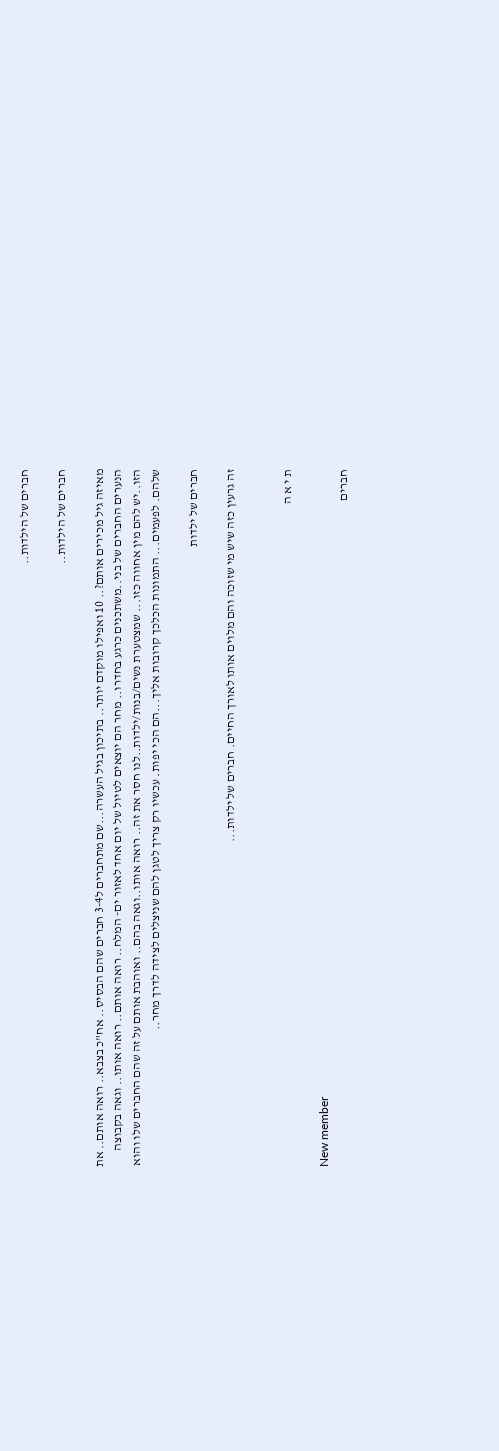חברים של הילדות..

חברים של הילדות..

מאיזה גיל מכירים אותם?.. 10 ואפילו מוקדם יותר.. בתיכון בגיל העשרה...שם מתחברים ל3-4 חברים שהם הבסיס.. אח"כ בצבא.. רואה אותם.. את הנערים החברים של בני..משתכנים כרגע בחדרו.. מחר הם יוצאים לטיול של יום אחד לאזור ים- המלח.. רואה אותם.. רואה אותו.. וגאה בקבוצה הזו..יש להם מין אחווה כזו... שמצטערת נשים/בנות/ילדות..לנו חסר את זה.. רואה אותו..וגאה בהם.. ואוהבת אותם על זה שהם החברים שלו והוא שלהם. לפעמים... התמונות הכלכך קרובות אליך...הם הכי יפות. עכשיו רק צריך לטגן להם שניצלים לצידה לדרך מחר..

חברים של ילדות

זה גרעין כזה שיש מי שזוכה והם מלוים אותו לאורך החיים. חברים של ילדות...


ת י א ה

New member
חברים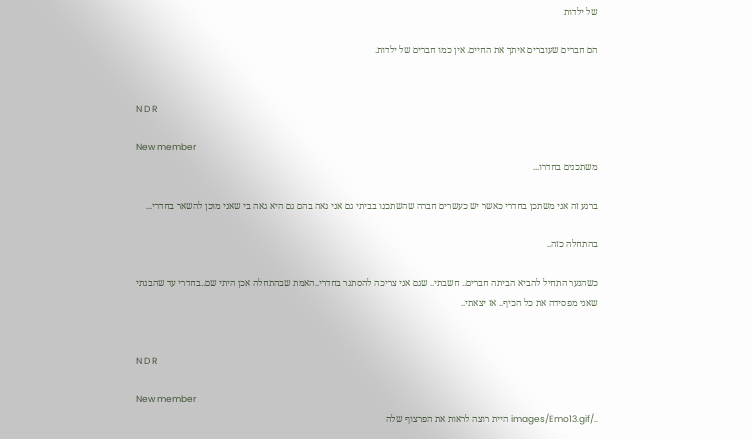של ילדות

הם חברים שעוברים איתך את החיים. אין כמו חברים של ילדות.


N D R

New member
משתכנים בחדרו...

ברגע זה אני משתכן בחדרי כאשר יש כעשרים חברה שהשתכנו בביתי גם אני גאה בהם גם היא גאה בי שאני מוכן להשאר בחדרי...

בהתחלה כזה..

כשהנער התחיל להביא הביתה חברים.. חשבתי.. שגם אני צריכה להסתגר בחדרי..האמת שבהתחלה אכן היתי שם..בחדרי עד שהבנתי שאני מפסידה את כל הכיף.. אז יצאתי..


N D R

New member
../images/Emo13.gif היית רוצה לראות את הפרצוף שלה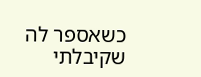כשאספר לה שקיבלתי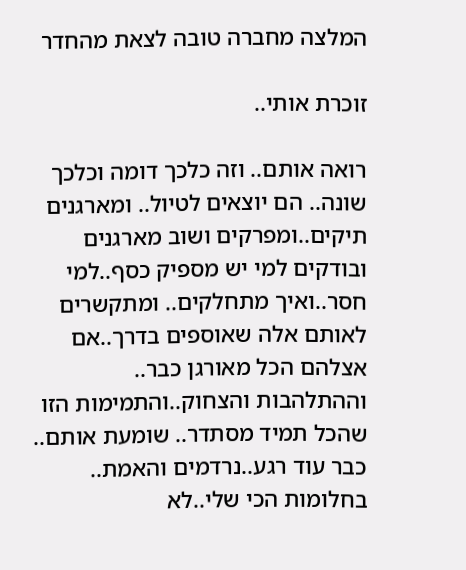המלצה מחברה טובה לצאת מהחדר

זוכרת אותי..

רואה אותם.. וזה כלכך דומה וכלכך שונה.. הם יוצאים לטיול.. ומארגנים תיקים..ומפרקים ושוב מארגנים ובודקים למי יש מספיק כסף..למי חסר..ואיך מתחלקים.. ומתקשרים לאותם אלה שאוספים בדרך..אם אצלהם הכל מאורגן כבר.. וההתלהבות והצחוק..והתמימות הזו שהכל תמיד מסתדר.. שומעת אותם.. כבר עוד רגע..נרדמים והאמת.. בחלומות הכי שלי..לא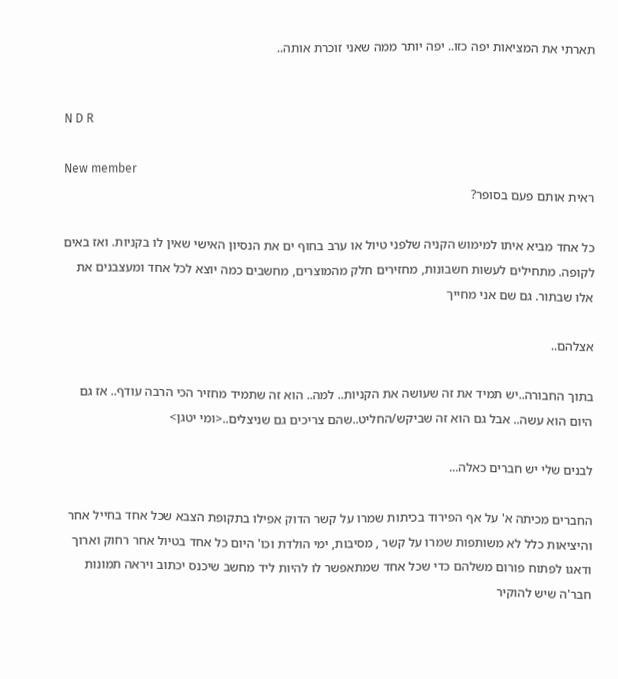תארתי את המציאות יפה כזו.. יפה יותר ממה שאני זוכרת אותה..


N D R

New member
ראית אותם פעם בסופר?

כל אחד מביא איתו למימוש הקניה שלפני טיול או ערב בחוף ים את הנסיון האישי שאין לו בקניות. ואז באים לקופה. מתחילים לעשות חשבונות, מחזירים חלק מהמוצרים, מחשבים כמה יוצא לכל אחד ומעצבנים את אלו שבתור. גם שם אני מחייך

אצלהם..

בתוך החבורה..יש תמיד את זה שעושה את הקניות.. למה.. הוא זה שתמיד מחזיר הכי הרבה עודף.. אז גם היום הוא עשה.. אבל גם הוא זה שביקש/החליט..שהם צריכים גם שניצלים..<ומי יטגן>

לבנים שלי יש חברים כאלה...

החברים מכיתה א' על אף הפירוד בכיתות שמרו על קשר הדוק אפילו בתקופת הצבא שכל אחד בחייל אחר והיציאות כלל לא משותפות שמרו על קשר , מסיבות, ימי הולדת וכו' היום כל אחד בטיול אחר רחוק וארוך ודאגו לפתוח פורום משלהם כדי שכל אחד שמתאפשר לו להיות ליד מחשב שיכנס יכתוב ויראה תמונות חבר'ה שיש להוקיר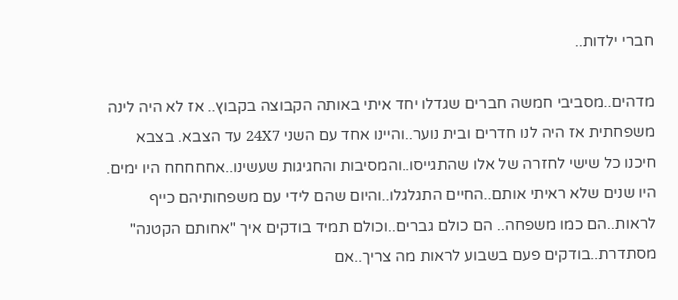חברי ילדות..

מדהים..מסביבי חמשה חברים שגדלו יחד איתי באותה הקבוצה בקבוץ.. אז לא היה לינה משפחתית אז היה לנו חדרים ובית נוער..והיינו אחד עם השני 24X7 עד הצבא. בצבא חיכנו כל שישי לחזרה של אלו שהתגייסו..והמסיבות והחגיגות שעשינו..אחחחחח היו ימים. היו שנים שלא ראיתי אותם..החיים התגלגלו..והיום שהם לידי עם משפחותיהם כייף לראות..הם כמו משפחה.. הם כולם גברים..וכולם תמיד בודקים איך "אחותם הקטנה" מסתדרת..בודקים פעם בשבוע לראות מה צריך..אם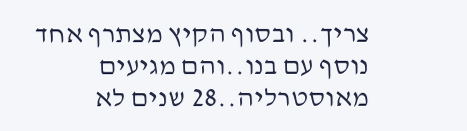צריך.. ובסוף הקיץ מצתרף אחד נוסף עם בנו..והם מגיעים מאוסטרליה..28 שנים לא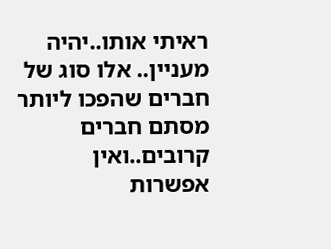ראיתי אותו..יהיה מעניין.. אלו סוג של חברים שהפכו ליותר מסתם חברים קרובים..ואין אפשרות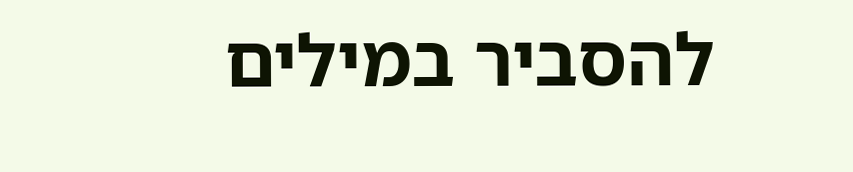להסביר במילים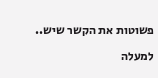פשוטות את הקשר שיש..

למעלה